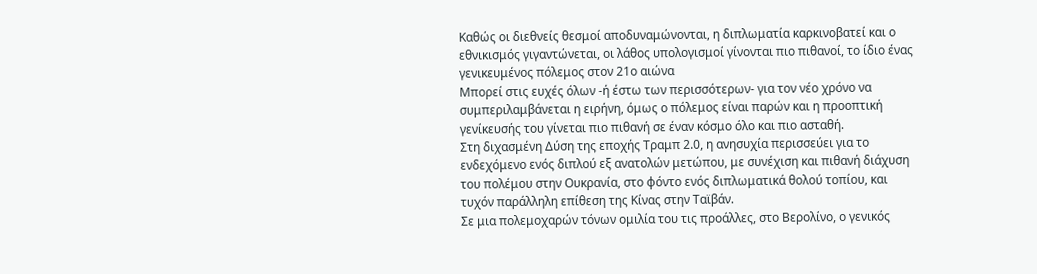Καθώς οι διεθνείς θεσμοί αποδυναμώνονται, η διπλωματία καρκινοβατεί και ο εθνικισμός γιγαντώνεται, οι λάθος υπολογισμοί γίνονται πιο πιθανοί, το ίδιο ένας γενικευμένος πόλεμος στον 21ο αιώνα
Μπορεί στις ευχές όλων -ή έστω των περισσότερων- για τον νέο χρόνο να συμπεριλαμβάνεται η ειρήνη, όμως ο πόλεμος είναι παρών και η προοπτική γενίκευσής του γίνεται πιο πιθανή σε έναν κόσμο όλο και πιο ασταθή.
Στη διχασμένη Δύση της εποχής Τραμπ 2.0, η ανησυχία περισσεύει για το ενδεχόμενο ενός διπλού εξ ανατολών μετώπου, με συνέχιση και πιθανή διάχυση του πολέμου στην Ουκρανία, στο φόντο ενός διπλωματικά θολού τοπίου, και τυχόν παράλληλη επίθεση της Κίνας στην Ταϊβάν.
Σε μια πολεμοχαρών τόνων ομιλία του τις προάλλες, στο Βερολίνο, ο γενικός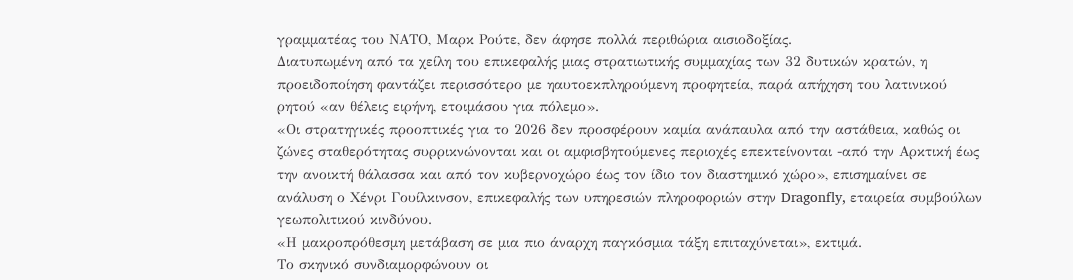γραμματέας του ΝΑΤΟ, Μαρκ Ρούτε, δεν άφησε πολλά περιθώρια αισιοδοξίας.
Διατυπωμένη από τα χείλη του επικεφαλής μιας στρατιωτικής συμμαχίας των 32 δυτικών κρατών, η προειδοποίηση φαντάζει περισσότερο με ηαυτοεκπληρούμενη προφητεία, παρά απήχηση του λατινικού ρητού «αν θέλεις ειρήνη, ετοιμάσου για πόλεμο».
«Οι στρατηγικές προοπτικές για το 2026 δεν προσφέρουν καμία ανάπαυλα από την αστάθεια, καθώς οι ζώνες σταθερότητας συρρικνώνονται και οι αμφισβητούμενες περιοχές επεκτείνονται -από την Αρκτική έως την ανοικτή θάλασσα και από τον κυβερνοχώρο έως τον ίδιο τον διαστημικό χώρο», επισημαίνει σε ανάλυση ο Χένρι Γουίλκινσον, επικεφαλής των υπηρεσιών πληροφοριών στην Dragonfly, εταιρεία συμβούλων γεωπολιτικού κινδύνου.
«Η μακροπρόθεσμη μετάβαση σε μια πιο άναρχη παγκόσμια τάξη επιταχύνεται», εκτιμά.
Το σκηνικό συνδιαμορφώνουν οι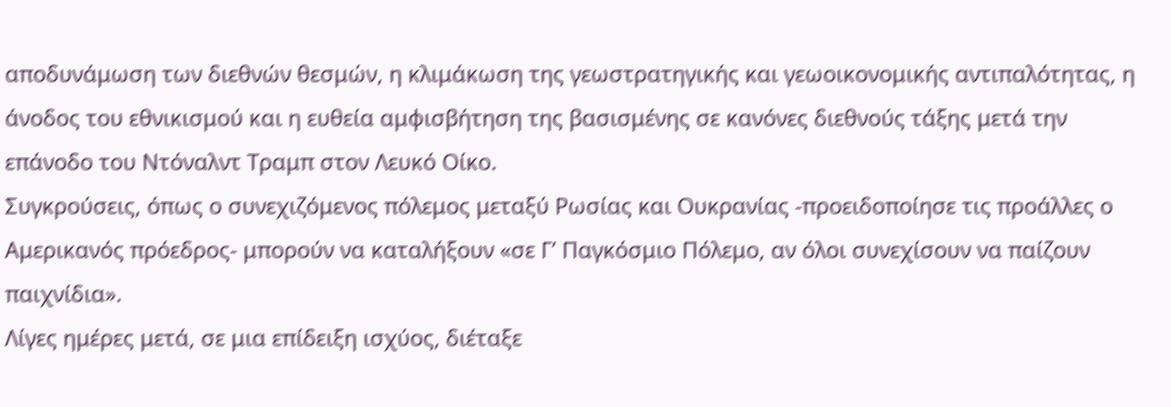αποδυνάμωση των διεθνών θεσμών, η κλιμάκωση της γεωστρατηγικής και γεωοικονομικής αντιπαλότητας, η άνοδος του εθνικισμού και η ευθεία αμφισβήτηση της βασισμένης σε κανόνες διεθνούς τάξης μετά την επάνοδο του Ντόναλντ Τραμπ στον Λευκό Οίκο.
Συγκρούσεις, όπως ο συνεχιζόμενος πόλεμος μεταξύ Ρωσίας και Ουκρανίας -προειδοποίησε τις προάλλες ο Αμερικανός πρόεδρος- μπορούν να καταλήξουν «σε Γ’ Παγκόσμιο Πόλεμο, αν όλοι συνεχίσουν να παίζουν παιχνίδια».
Λίγες ημέρες μετά, σε μια επίδειξη ισχύος, διέταξε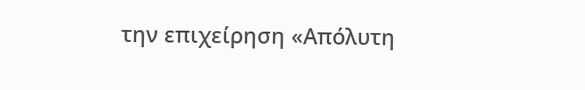την επιχείρηση «Απόλυτη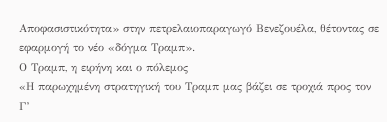Αποφασιστικότητα» στην πετρελαιοπαραγωγό Βενεζουέλα, θέτοντας σε εφαρμογή το νέο «δόγμα Τραμπ».
Ο Τραμπ, η ειρήνη και ο πόλεμος
«Η παρωχημένη στρατηγική του Τραμπ μας βάζει σε τροχιά προς τον Γ’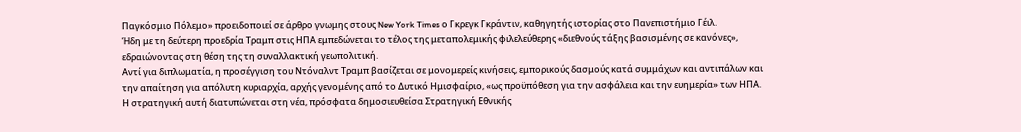Παγκόσμιο Πόλεμο» προειδοποιεί σε άρθρο γνωμης στους New York Times ο Γκρεγκ Γκράντιν, καθηγητής ιστορίας στο Πανεπιστήμιο Γέιλ.
Ήδη με τη δεύτερη προεδρία Τραμπ στις ΗΠΑ εμπεδώνεται το τέλος της μεταπολεμικής φιλελεύθερης «διεθνούς τάξης βασισμένης σε κανόνες», εδραιώνοντας στη θέση της τη συναλλακτική γεωπολιτική.
Αντί για διπλωματία, η προσέγγιση του Ντόναλντ Τραμπ βασίζεται σε μονομερείς κινήσεις, εμπορικούς δασμούς κατά συμμάχων και αντιπάλων και την απαίτηση για απόλυτη κυριαρχία, αρχής γενομένης από το Δυτικό Ημισφαίριο, «ως προϋπόθεση για την ασφάλεια και την ευημερία» των ΗΠΑ.
Η στρατηγική αυτή διατυπώνεται στη νέα, πρόσφατα δημοσιευθείσα Στρατηγική Εθνικής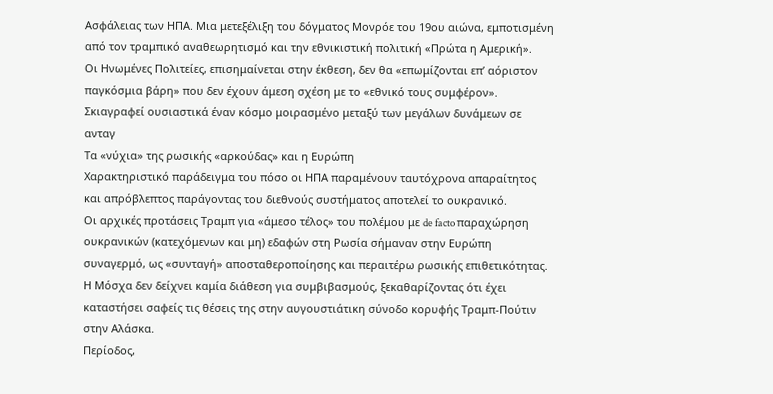Ασφάλειας των ΗΠΑ. Μια μετεξέλιξη του δόγματος Μονρόε του 19ου αιώνα, εμποτισμένη από τον τραμπικό αναθεωρητισμό και την εθνικιστική πολιτική «Πρώτα η Αμερική».
Οι Ηνωμένες Πολιτείες, επισημαίνεται στην έκθεση, δεν θα «επωμίζονται επ’ αόριστον παγκόσμια βάρη» που δεν έχουν άμεση σχέση με το «εθνικό τους συμφέρον».
Σκιαγραφεί ουσιαστικά έναν κόσμο μοιρασμένο μεταξύ των μεγάλων δυνάμεων σε ανταγ
Τα «νύχια» της ρωσικής «αρκούδας» και η Ευρώπη
Χαρακτηριστικό παράδειγμα του πόσο οι ΗΠΑ παραμένουν ταυτόχρονα απαραίτητος και απρόβλεπτος παράγοντας του διεθνούς συστήματος αποτελεί το ουκρανικό.
Οι αρχικές προτάσεις Τραμπ για «άμεσο τέλος» του πολέμου με de facto παραχώρηση ουκρανικών (κατεχόμενων και μη) εδαφών στη Ρωσία σήμαναν στην Ευρώπη συναγερμό, ως «συνταγή» αποσταθεροποίησης και περαιτέρω ρωσικής επιθετικότητας.
Η Μόσχα δεν δείχνει καμία διάθεση για συμβιβασμούς, ξεκαθαρίζοντας ότι έχει καταστήσει σαφείς τις θέσεις της στην αυγουστιάτικη σύνοδο κορυφής Τραμπ-Πούτιν στην Αλάσκα.
Περίοδος,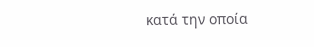κατά την οποία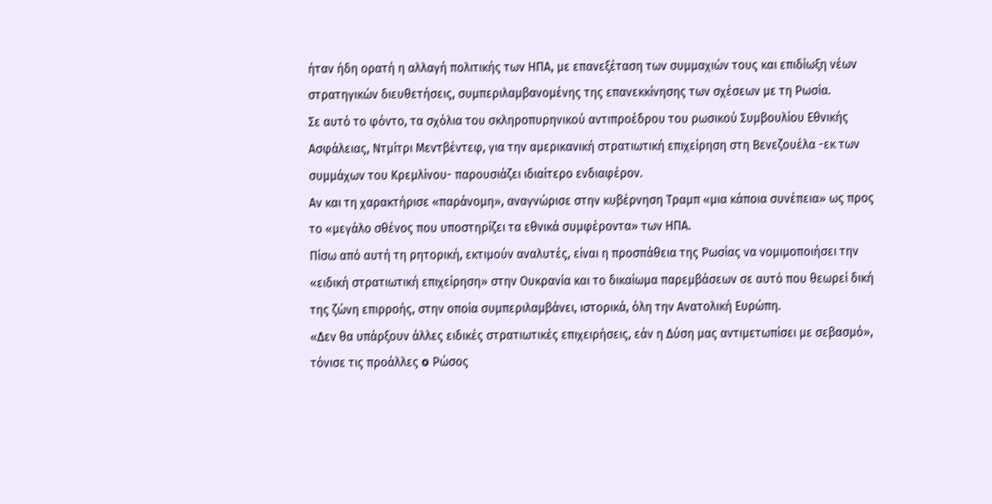ήταν ήδη ορατή η αλλαγή πολιτικής των ΗΠΑ, με επανεξέταση των συμμαχιών τους και επιδίωξη νέων στρατηγικών διευθετήσεις, συμπεριλαμβανομένης της επανεκκίνησης των σχέσεων με τη Ρωσία.
Σε αυτό το φόντο, τα σχόλια του σκληροπυρηνικού αντιπροέδρου του ρωσικού Συμβουλίου Εθνικής Ασφάλειας, Ντμίτρι Μεντβέντεφ, για την αμερικανική στρατιωτική επιχείρηση στη Βενεζουέλα -εκ των συμμάχων του Κρεμλίνου- παρουσιάζει ιδιαίτερο ενδιαφέρον.
Αν και τη χαρακτήρισε «παράνομη», αναγνώρισε στην κυβέρνηση Τραμπ «μια κάποια συνέπεια» ως προς το «μεγάλο σθένος που υποστηρίζει τα εθνικά συμφέροντα» των ΗΠΑ.
Πίσω από αυτή τη ρητορική, εκτιμούν αναλυτές, είναι η προσπάθεια της Ρωσίας να νομιμοποιήσει την «ειδική στρατιωτική επιχείρηση» στην Ουκρανία και το δικαίωμα παρεμβάσεων σε αυτό που θεωρεί δική της ζώνη επιρροής, στην οποία συμπεριλαμβάνει, ιστορικά, όλη την Ανατολική Ευρώπη.
«Δεν θα υπάρξουν άλλες ειδικές στρατιωτικές επιχειρήσεις, εάν η Δύση μας αντιμετωπίσει με σεβασμό», τόνισε τις προάλλες o Ρώσος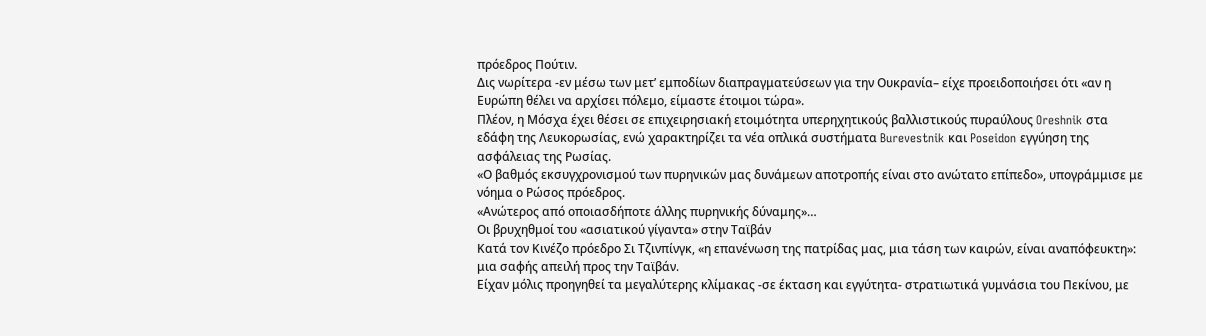πρόεδρος Πούτιν.
Δις νωρίτερα -εν μέσω των μετ’ εμποδίων διαπραγματεύσεων για την Ουκρανία– είχε προειδοποιήσει ότι «αν η Ευρώπη θέλει να αρχίσει πόλεμο, είμαστε έτοιμοι τώρα».
Πλέον, η Μόσχα έχει θέσει σε επιχειρησιακή ετοιμότητα υπερηχητικούς βαλλιστικούς πυραύλους Oreshnik στα εδάφη της Λευκορωσίας, ενώ χαρακτηρίζει τα νέα οπλικά συστήματα Burevestnik και Poseidon εγγύηση της ασφάλειας της Ρωσίας.
«Ο βαθμός εκσυγχρονισμού των πυρηνικών μας δυνάμεων αποτροπής είναι στο ανώτατο επίπεδο», υπογράμμισε με νόημα ο Ρώσος πρόεδρος.
«Ανώτερος από οποιασδήποτε άλλης πυρηνικής δύναμης»…
Οι βρυχηθμοί του «ασιατικού γίγαντα» στην Ταϊβάν
Κατά τον Κινέζο πρόεδρο Σι Τζινπίνγκ, «η επανένωση της πατρίδας μας, μια τάση των καιρών, είναι αναπόφευκτη»: μια σαφής απειλή προς την Ταϊβάν.
Είχαν μόλις προηγηθεί τα μεγαλύτερης κλίμακας -σε έκταση και εγγύτητα- στρατιωτικά γυμνάσια του Πεκίνου, με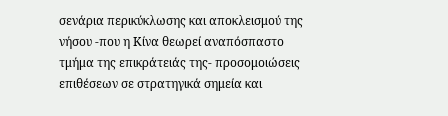σενάρια περικύκλωσης και αποκλεισμού της νήσου -που η Κίνα θεωρεί αναπόσπαστο τμήμα της επικράτειάς της- προσομοιώσεις επιθέσεων σε στρατηγικά σημεία και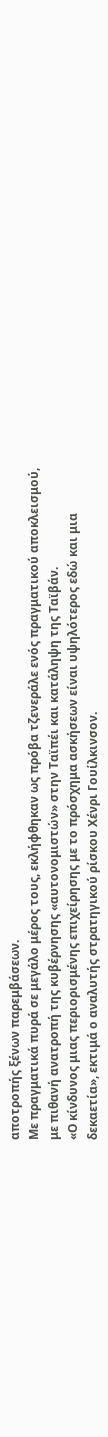αποτροπής ξένων παρεμβάσεων.
Με πραγματικά πυρά σε μεγάλο μέρος τους, εκλήφθηκαν ως πρόβα τζενεράλε ενός πραγματικού αποκλεισμού, με πιθανή ανατροπή της κυβέρνησης «αυτονομιστών» στην Ταϊπέι και κατάληψη της Ταϊβάν.
«Ο κίνδυνος μιας περιορισμένης επιχείρησης με το πρόσχημα ασκήσεων είναι υψηλότερος εδώ και μια δεκαετία», εκτιμά ο αναλυτής στρατηγικού ρίσκου Χένρι Γουίλκινσον.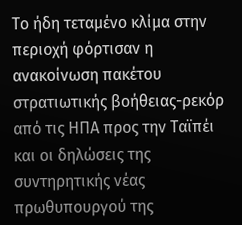Το ήδη τεταμένο κλίμα στην περιοχή φόρτισαν η ανακοίνωση πακέτου στρατιωτικής βοήθειας-ρεκόρ από τις ΗΠΑ προς την Ταϊπέι και οι δηλώσεις της συντηρητικής νέας πρωθυπουργού της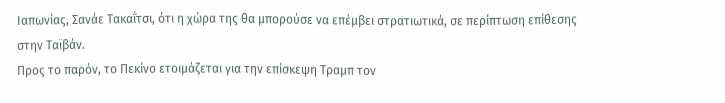Ιαπωνίας, Σανάε Τακαΐτσι, ότι η χώρα της θα μπορούσε να επέμβει στρατιωτικά, σε περίπτωση επίθεσης στην Ταϊβάν.
Προς το παρόν, το Πεκίνο ετοιμάζεται για την επίσκεψη Τραμπ τον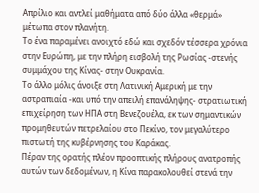Απρίλιο και αντλεί μαθήματα από δύο άλλα «θερμά» μέτωπα στον πλανήτη.
Το ένα παραμένει ανοιχτό εδώ και σχεδόν τέσσερα χρόνια στην Ευρώπη, με την πλήρη εισβολή της Ρωσίας -στενής συμμάχου της Κίνας- στην Ουκρανία.
Το άλλο μόλις άνοιξε στη Λατινική Αμερική με την αστραπιαία -και υπό την απειλή επανάληψης- στρατιωτική επιχείρηση των ΗΠΑ στη Βενεζουέλα, εκ των σημαντικών προμηθευτών πετρελαίου στο Πεκίνο, τον μεγαλύτερο πιστωτή της κυβέρνησης του Καράκας.
Πέραν της ορατής πλέον προοπτικής πλήρους ανατροπής αυτών των δεδομένων, η Κίνα παρακολουθεί στενά την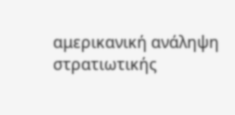αμερικανική ανάληψη στρατιωτικής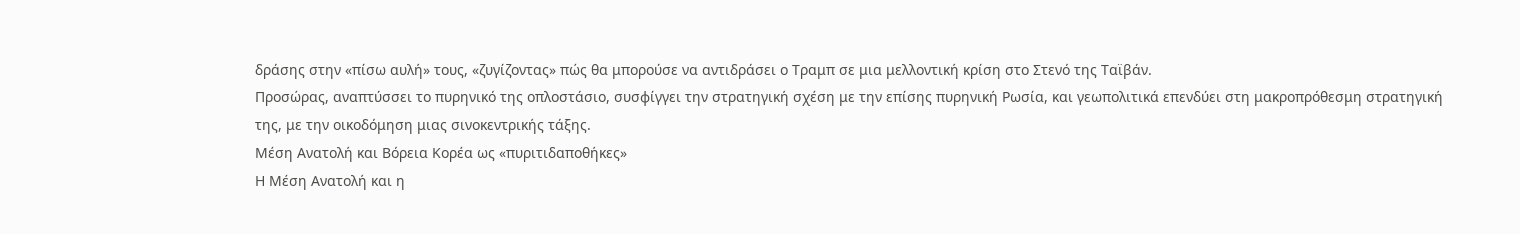δράσης στην «πίσω αυλή» τους, «ζυγίζοντας» πώς θα μπορούσε να αντιδράσει ο Τραμπ σε μια μελλοντική κρίση στο Στενό της Ταϊβάν.
Προσώρας, αναπτύσσει το πυρηνικό της οπλοστάσιο, συσφίγγει την στρατηγική σχέση με την επίσης πυρηνική Ρωσία, και γεωπολιτικά επενδύει στη μακροπρόθεσμη στρατηγική της, με την οικοδόμηση μιας σινοκεντρικής τάξης.
Μέση Ανατολή και Βόρεια Κορέα ως «πυριτιδαποθήκες»
Η Μέση Ανατολή και η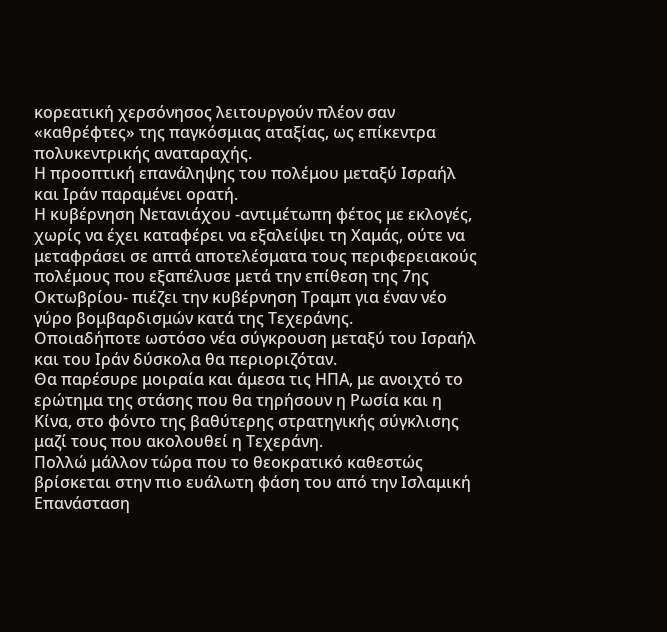κορεατική χερσόνησος λειτουργούν πλέον σαν «καθρέφτες» της παγκόσμιας αταξίας, ως επίκεντρα πολυκεντρικής αναταραχής.
Η προοπτική επανάληψης του πολέμου μεταξύ Ισραήλ και Ιράν παραμένει ορατή.
Η κυβέρνηση Νετανιάχου -αντιμέτωπη φέτος με εκλογές, χωρίς να έχει καταφέρει να εξαλείψει τη Χαμάς, ούτε να μεταφράσει σε απτά αποτελέσματα τους περιφερειακούς πολέμους που εξαπέλυσε μετά την επίθεση της 7ης Οκτωβρίου- πιέζει την κυβέρνηση Τραμπ για έναν νέο γύρο βομβαρδισμών κατά της Τεχεράνης.
Οποιαδήποτε ωστόσο νέα σύγκρουση μεταξύ του Ισραήλ και του Ιράν δύσκολα θα περιοριζόταν.
Θα παρέσυρε μοιραία και άμεσα τις ΗΠΑ, με ανοιχτό το ερώτημα της στάσης που θα τηρήσουν η Ρωσία και η Κίνα, στο φόντο της βαθύτερης στρατηγικής σύγκλισης μαζί τους που ακολουθεί η Τεχεράνη.
Πολλώ μάλλον τώρα που το θεοκρατικό καθεστώς βρίσκεται στην πιο ευάλωτη φάση του από την Ισλαμική Επανάσταση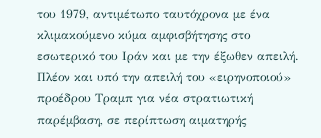του 1979, αντιμέτωπο ταυτόχρονα με ένα κλιμακούμενο κύμα αμφισβήτησης στο εσωτερικό του Ιράν και με την έξωθεν απειλή.
Πλέον και υπό την απειλή του «ειρηνοποιού» προέδρου Τραμπ για νέα στρατιωτική παρέμβαση, σε περίπτωση αιματηρής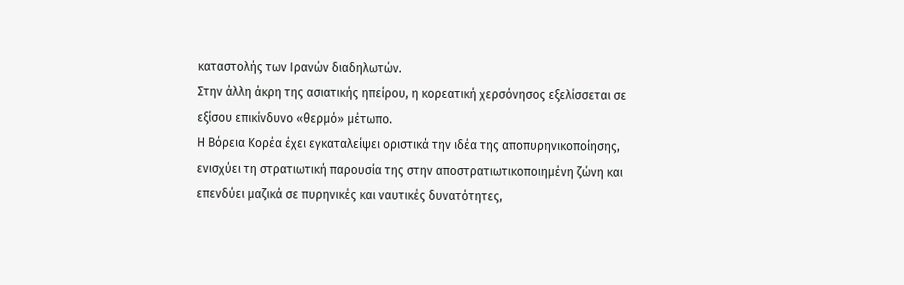καταστολής των Ιρανών διαδηλωτών.
Στην άλλη άκρη της ασιατικής ηπείρου, η κορεατική χερσόνησος εξελίσσεται σε εξίσου επικίνδυνο «θερμό» μέτωπο.
Η Βόρεια Κορέα έχει εγκαταλείψει οριστικά την ιδέα της αποπυρηνικοποίησης, ενισχύει τη στρατιωτική παρουσία της στην αποστρατιωτικοποιημένη ζώνη και επενδύει μαζικά σε πυρηνικές και ναυτικές δυνατότητες,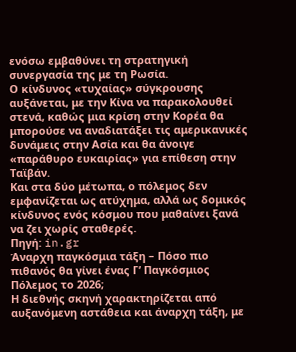ενόσω εμβαθύνει τη στρατηγική συνεργασία της με τη Ρωσία.
Ο κίνδυνος «τυχαίας» σύγκρουσης αυξάνεται, με την Κίνα να παρακολουθεί στενά, καθώς μια κρίση στην Κορέα θα μπορούσε να αναδιατάξει τις αμερικανικές δυνάμεις στην Ασία και θα άνοιγε «παράθυρο ευκαιρίας» για επίθεση στην Ταϊβάν.
Και στα δύο μέτωπα, ο πόλεμος δεν εμφανίζεται ως ατύχημα, αλλά ως δομικός κίνδυνος ενός κόσμου που μαθαίνει ξανά να ζει χωρίς σταθερές.
Πηγή: in.gr
Άναρχη παγκόσμια τάξη – Πόσο πιο πιθανός θα γίνει ένας Γ’ Παγκόσμιος Πόλεμος το 2026;
Η διεθνής σκηνή χαρακτηρίζεται από αυξανόμενη αστάθεια και άναρχη τάξη, με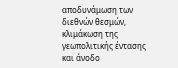αποδυνάμωση των διεθνών θεσμών, κλιμάκωση της γεωπολιτικής έντασης και άνοδο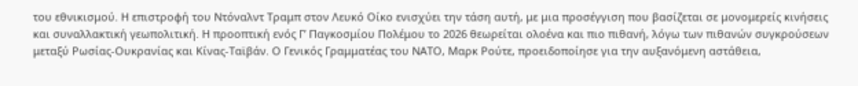του εθνικισμού. Η επιστροφή του Ντόναλντ Τραμπ στον Λευκό Οίκο ενισχύει την τάση αυτή, με μια προσέγγιση που βασίζεται σε μονομερείς κινήσεις και συναλλακτική γεωπολιτική. Η προοπτική ενός Γ’ Παγκοσμίου Πολέμου το 2026 θεωρείται ολοένα και πιο πιθανή, λόγω των πιθανών συγκρούσεων μεταξύ Ρωσίας-Ουκρανίας και Κίνας-Ταϊβάν. Ο Γενικός Γραμματέας του ΝΑΤΟ, Μαρκ Ρούτε, προειδοποίησε για την αυξανόμενη αστάθεια,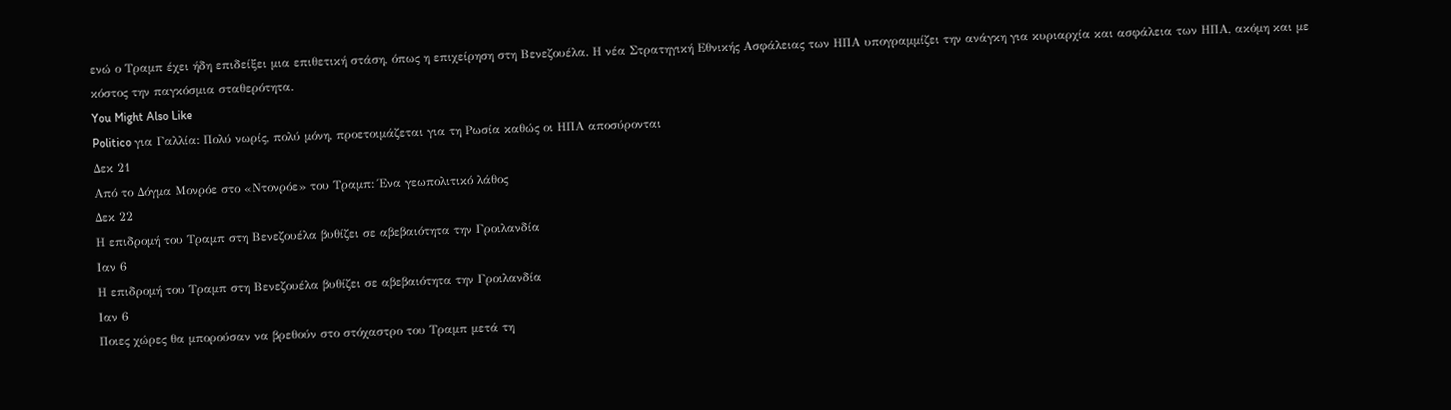ενώ ο Τραμπ έχει ήδη επιδείξει μια επιθετική στάση, όπως η επιχείρηση στη Βενεζουέλα. Η νέα Στρατηγική Εθνικής Ασφάλειας των ΗΠΑ υπογραμμίζει την ανάγκη για κυριαρχία και ασφάλεια των ΗΠΑ, ακόμη και με κόστος την παγκόσμια σταθερότητα.
You Might Also Like
Politico για Γαλλία: Πολύ νωρίς, πολύ μόνη, προετοιμάζεται για τη Ρωσία καθώς οι ΗΠΑ αποσύρονται
Δεκ 21
Από το Δόγμα Μονρόε στο «Ντονρόε» του Τραμπ: Ένα γεωπολιτικό λάθος
Δεκ 22
Η επιδρομή του Τραμπ στη Βενεζουέλα βυθίζει σε αβεβαιότητα την Γροιλανδία
Ιαν 6
Η επιδρομή του Τραμπ στη Βενεζουέλα βυθίζει σε αβεβαιότητα την Γροιλανδία
Ιαν 6
Ποιες χώρες θα μπορούσαν να βρεθούν στο στόχαστρο του Τραμπ μετά τη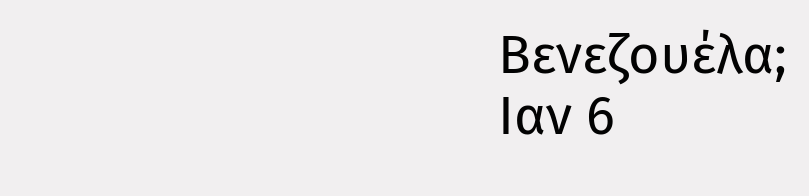Βενεζουέλα;
Ιαν 6